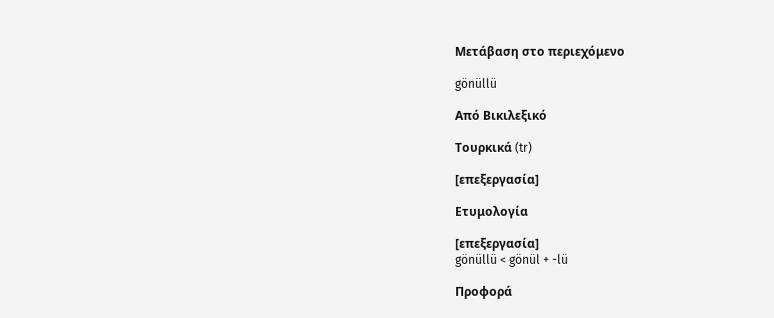Μετάβαση στο περιεχόμενο

gönüllü

Από Βικιλεξικό

Τουρκικά (tr)

[επεξεργασία]

Ετυμολογία

[επεξεργασία]
gönüllü < gönül + -lü

Προφορά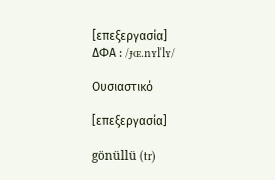[επεξεργασία]
ΔΦΑ : /ɟɶ.nʏlˈlʏ/

Ουσιαστικό

[επεξεργασία]

gönüllü (tr)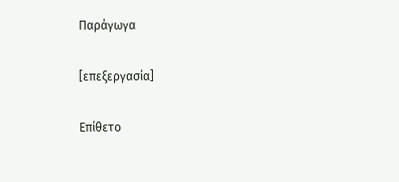Παράγωγα

[επεξεργασία]

Επίθετο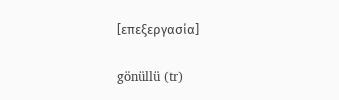[επεξεργασία]

gönüllü (tr)